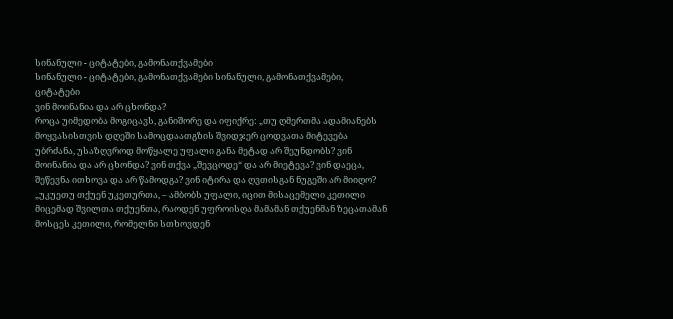სინანული - ციტატები, გამონათქვამები
სინანული - ციტატები, გამონათქვამები სინანული, გამონათქვამები, ციტატები
ვინ მოინანია და არ ცხონდა?
როცა უიმედობა მოგიცავს, განიშორე და იფიქრე: „თუ ღმერთმა ადამიანებს მოყვასისთვის დღეში სამოცდაათგზის შვიდჯერ ცოდვათა მიტევება უბრძანა, უსაზღვროდ მოწყალე უფალი განა მეტად არ შეუნდობს? ვინ მოინანია და არ ცხონდა? ვინ თქვა „შევცოდე“ და არ მიეტევა? ვინ დაეცა, შეწევნა ითხოვა და არ წამოდგა? ვინ იტირა და ღვთისგან ნუგეში არ მიიღო? „უკუეთუ თქუენ უკეთურთა, – ამბობს უფალი, იცით მისაცემელი კეთილი მიცემად შვილთა თქუენთა, რაოდენ უფროისღა მამამან თქუენმან ზეცათამან მოსცეს კეთილი, რომელნი სთხოვდენ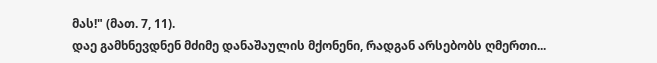მას!" (მათ. 7, 11).
დაე გამხნევდნენ მძიმე დანაშაულის მქონენი, რადგან არსებობს ღმერთი...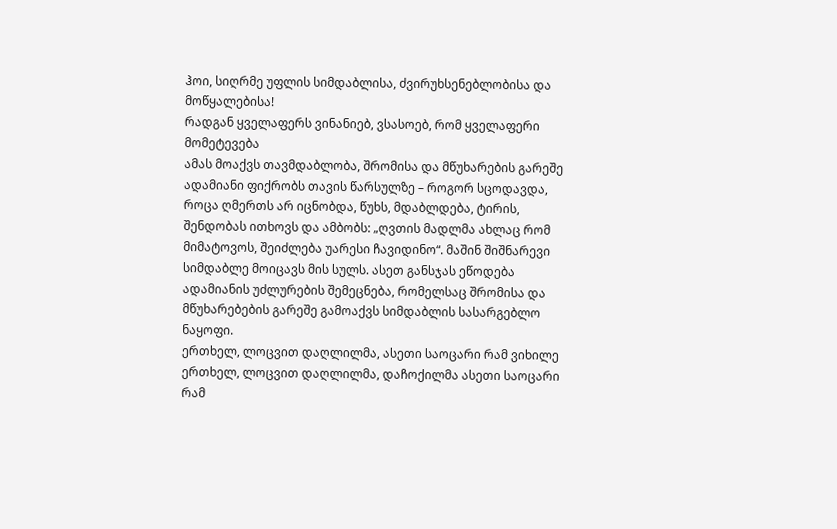ჰოი, სიღრმე უფლის სიმდაბლისა, ძვირუხსენებლობისა და მოწყალებისა!
რადგან ყველაფერს ვინანიებ, ვსასოებ, რომ ყველაფერი მომეტევება
ამას მოაქვს თავმდაბლობა, შრომისა და მწუხარების გარეშე
ადამიანი ფიქრობს თავის წარსულზე – როგორ სცოდავდა, როცა ღმერთს არ იცნობდა, წუხს, მდაბლდება, ტირის, შენდობას ითხოვს და ამბობს: „ღვთის მადლმა ახლაც რომ მიმატოვოს, შეიძლება უარესი ჩავიდინო“. მაშინ შიშნარევი სიმდაბლე მოიცავს მის სულს. ასეთ განსჯას ეწოდება ადამიანის უძლურების შემეცნება, რომელსაც შრომისა და მწუხარებების გარეშე გამოაქვს სიმდაბლის სასარგებლო ნაყოფი.
ერთხელ, ლოცვით დაღლილმა, ასეთი საოცარი რამ ვიხილე
ერთხელ, ლოცვით დაღლილმა, დაჩოქილმა ასეთი საოცარი რამ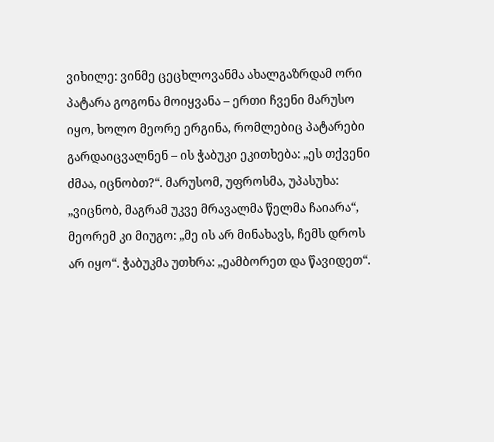ვიხილე: ვინმე ცეცხლოვანმა ახალგაზრდამ ორი პატარა გოგონა მოიყვანა – ერთი ჩვენი მარუსო იყო, ხოლო მეორე ერგინა, რომლებიც პატარები გარდაიცვალნენ – ის ჭაბუკი ეკითხება: „ეს თქვენი ძმაა, იცნობთ?“. მარუსომ, უფროსმა, უპასუხა: „ვიცნობ, მაგრამ უკვე მრავალმა წელმა ჩაიარა“, მეორემ კი მიუგო: „მე ის არ მინახავს, ჩემს დროს არ იყო“. ჭაბუკმა უთხრა: „ეამბორეთ და წავიდეთ“.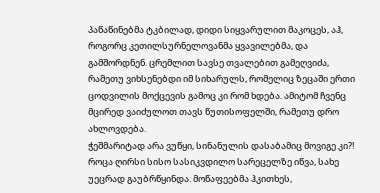პაწაწინებმა ტკბილად, დიდი სიყვარულით მაკოცეს, აჰ, როგორც კეთილსურნელოვანმა ყვავილებმა, და გამშორდნენ. ცრემლით სავსე თვალებით გამეღვიძა, რამეთუ ვიხსენებდი იმ სიხარულს, რომელიც ზეცაში ერთი ცოდვილის მოქცევის გამოც კი რომ ხდება. ამიტომ ჩვენც მცირედ ვაიძულოთ თავს წუთისოფელში, რამეთუ დრო ახლოვდება.
ჭეშმარიტად არა ვუწყი, სინანულის დასაბამიც მოვიგე კი?!
როცა ღირსი სისო სასიკვდილო სარეცელზე იწვა, სახე უეცრად გაუბრწყინდა. მოწაფეებმა ჰკითხეს,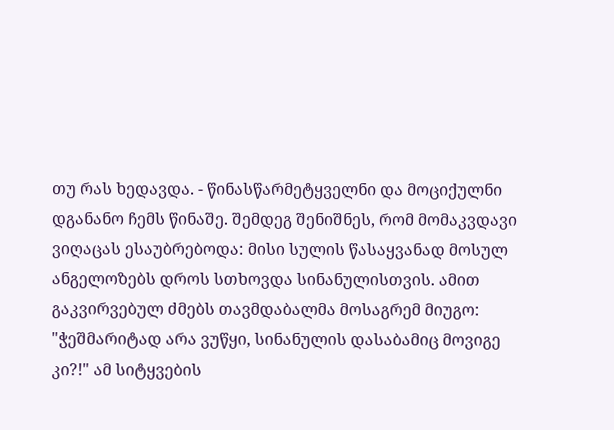თუ რას ხედავდა. - წინასწარმეტყველნი და მოციქულნი დგანანო ჩემს წინაშე. შემდეგ შენიშნეს, რომ მომაკვდავი ვიღაცას ესაუბრებოდა: მისი სულის წასაყვანად მოსულ ანგელოზებს დროს სთხოვდა სინანულისთვის. ამით გაკვირვებულ ძმებს თავმდაბალმა მოსაგრემ მიუგო: "ჭეშმარიტად არა ვუწყი, სინანულის დასაბამიც მოვიგე კი?!" ამ სიტყვების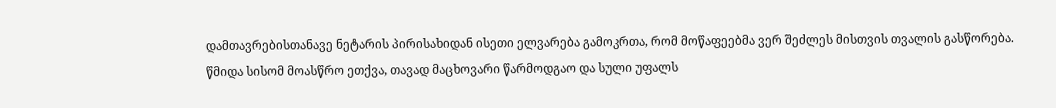დამთავრებისთანავე ნეტარის პირისახიდან ისეთი ელვარება გამოკრთა, რომ მოწაფეებმა ვერ შეძლეს მისთვის თვალის გასწორება. წმიდა სისომ მოასწრო ეთქვა, თავად მაცხოვარი წარმოდგაო და სული უფალს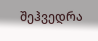შეჰვედრა